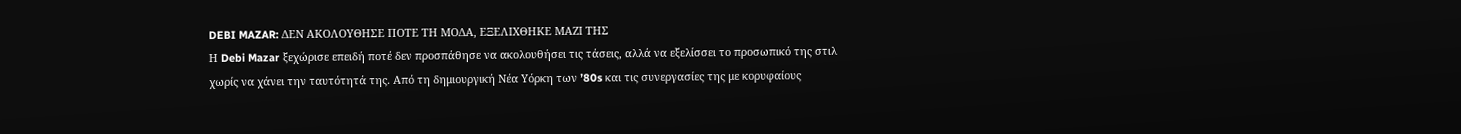DEBI MAZAR: ΔΕΝ ΑΚΟΛΟΥΘΗΣΕ ΠΟΤΕ ΤΗ ΜΟΔΑ, ΕΞΕΛΙΧΘΗΚΕ ΜΑΖΙ ΤΗΣ
Η Debi Mazar ξεχώρισε επειδή ποτέ δεν προσπάθησε να ακολουθήσει τις τάσεις, αλλά να εξελίσσει το προσωπικό της στιλ χωρίς να χάνει την ταυτότητά της. Από τη δημιουργική Νέα Υόρκη των ’80s και τις συνεργασίες της με κορυφαίους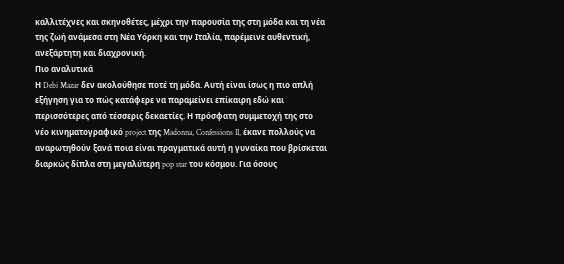καλλιτέχνες και σκηνοθέτες, μέχρι την παρουσία της στη μόδα και τη νέα της ζωή ανάμεσα στη Νέα Υόρκη και την Ιταλία, παρέμεινε αυθεντική, ανεξάρτητη και διαχρονική.
Πιο αναλυτικά
Η Debi Mazar δεν ακολούθησε ποτέ τη μόδα. Αυτή είναι ίσως η πιο απλή εξήγηση για το πώς κατάφερε να παραμείνει επίκαιρη εδώ και περισσότερες από τέσσερις δεκαετίες. Η πρόσφατη συμμετοχή της στο νέο κινηματογραφικό project της Madonna, Confessions II, έκανε πολλούς να αναρωτηθούν ξανά ποια είναι πραγματικά αυτή η γυναίκα που βρίσκεται διαρκώς δίπλα στη μεγαλύτερη pop star του κόσμου. Για όσους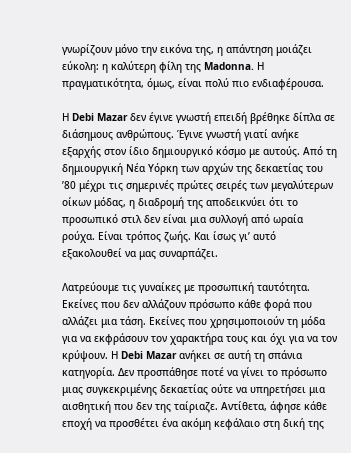γνωρίζουν μόνο την εικόνα της, η απάντηση μοιάζει εύκολη: η καλύτερη φίλη της Madonna. Η πραγματικότητα, όμως, είναι πολύ πιο ενδιαφέρουσα.

Η Debi Mazar δεν έγινε γνωστή επειδή βρέθηκε δίπλα σε διάσημους ανθρώπους. Έγινε γνωστή γιατί ανήκε εξαρχής στον ίδιο δημιουργικό κόσμο με αυτούς. Από τη δημιουργική Νέα Υόρκη των αρχών της δεκαετίας του ’80 μέχρι τις σημερινές πρώτες σειρές των μεγαλύτερων οίκων μόδας, η διαδρομή της αποδεικνύει ότι το προσωπικό στιλ δεν είναι μια συλλογή από ωραία ρούχα. Είναι τρόπος ζωής. Και ίσως γι’ αυτό εξακολουθεί να μας συναρπάζει.

Λατρεύουμε τις γυναίκες με προσωπική ταυτότητα. Εκείνες που δεν αλλάζουν πρόσωπο κάθε φορά που αλλάζει μια τάση. Εκείνες που χρησιμοποιούν τη μόδα για να εκφράσουν τον χαρακτήρα τους και όχι για να τον κρύψουν. Η Debi Mazar ανήκει σε αυτή τη σπάνια κατηγορία. Δεν προσπάθησε ποτέ να γίνει το πρόσωπο μιας συγκεκριμένης δεκαετίας ούτε να υπηρετήσει μια αισθητική που δεν της ταίριαζε. Αντίθετα, άφησε κάθε εποχή να προσθέτει ένα ακόμη κεφάλαιο στη δική της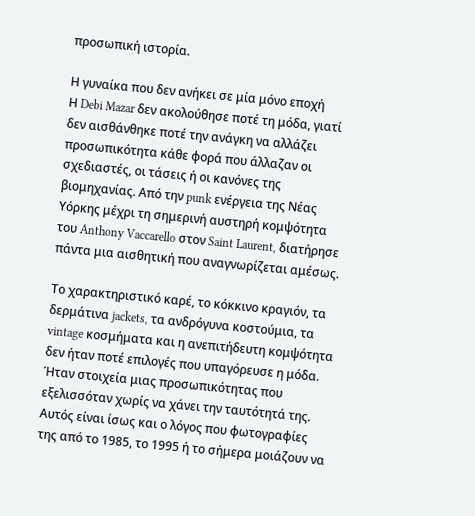προσωπική ιστορία.

Η γυναίκα που δεν ανήκει σε μία μόνο εποχή
Η Debi Mazar δεν ακολούθησε ποτέ τη μόδα, γιατί δεν αισθάνθηκε ποτέ την ανάγκη να αλλάζει προσωπικότητα κάθε φορά που άλλαζαν οι σχεδιαστές, οι τάσεις ή οι κανόνες της βιομηχανίας. Από την punk ενέργεια της Νέας Υόρκης μέχρι τη σημερινή αυστηρή κομψότητα του Anthony Vaccarello στον Saint Laurent, διατήρησε πάντα μια αισθητική που αναγνωρίζεται αμέσως.

Το χαρακτηριστικό καρέ, το κόκκινο κραγιόν, τα δερμάτινα jackets, τα ανδρόγυνα κοστούμια, τα vintage κοσμήματα και η ανεπιτήδευτη κομψότητα δεν ήταν ποτέ επιλογές που υπαγόρευσε η μόδα. Ήταν στοιχεία μιας προσωπικότητας που εξελισσόταν χωρίς να χάνει την ταυτότητά της. Αυτός είναι ίσως και ο λόγος που φωτογραφίες της από το 1985, το 1995 ή το σήμερα μοιάζουν να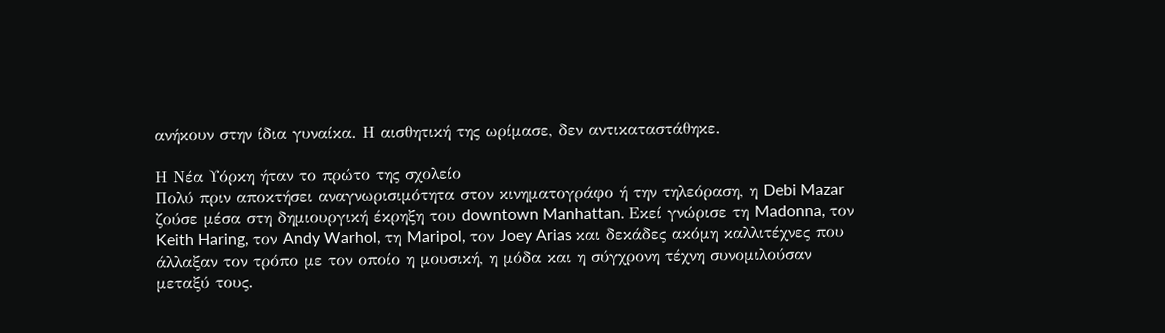ανήκουν στην ίδια γυναίκα. Η αισθητική της ωρίμασε, δεν αντικαταστάθηκε.

Η Νέα Υόρκη ήταν το πρώτο της σχολείο
Πολύ πριν αποκτήσει αναγνωρισιμότητα στον κινηματογράφο ή την τηλεόραση, η Debi Mazar ζούσε μέσα στη δημιουργική έκρηξη του downtown Manhattan. Εκεί γνώρισε τη Madonna, τον Keith Haring, τον Andy Warhol, τη Maripol, τον Joey Arias και δεκάδες ακόμη καλλιτέχνες που άλλαξαν τον τρόπο με τον οποίο η μουσική, η μόδα και η σύγχρονη τέχνη συνομιλούσαν μεταξύ τους.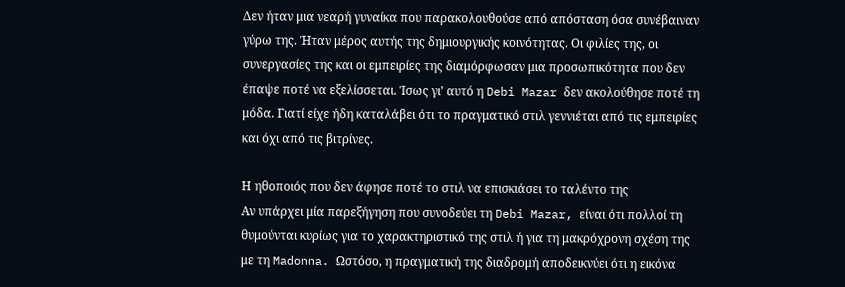Δεν ήταν μια νεαρή γυναίκα που παρακολουθούσε από απόσταση όσα συνέβαιναν γύρω της. Ήταν μέρος αυτής της δημιουργικής κοινότητας. Οι φιλίες της, οι συνεργασίες της και οι εμπειρίες της διαμόρφωσαν μια προσωπικότητα που δεν έπαψε ποτέ να εξελίσσεται. Ίσως γι’ αυτό η Debi Mazar δεν ακολούθησε ποτέ τη μόδα. Γιατί είχε ήδη καταλάβει ότι το πραγματικό στιλ γεννιέται από τις εμπειρίες και όχι από τις βιτρίνες.

Η ηθοποιός που δεν άφησε ποτέ το στιλ να επισκιάσει το ταλέντο της
Αν υπάρχει μία παρεξήγηση που συνοδεύει τη Debi Mazar, είναι ότι πολλοί τη θυμούνται κυρίως για το χαρακτηριστικό της στιλ ή για τη μακρόχρονη σχέση της με τη Madonna. Ωστόσο, η πραγματική της διαδρομή αποδεικνύει ότι η εικόνα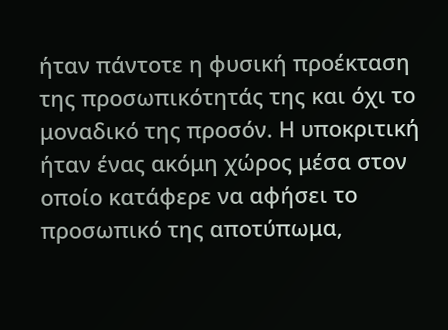ήταν πάντοτε η φυσική προέκταση της προσωπικότητάς της και όχι το μοναδικό της προσόν. Η υποκριτική ήταν ένας ακόμη χώρος μέσα στον οποίο κατάφερε να αφήσει το προσωπικό της αποτύπωμα,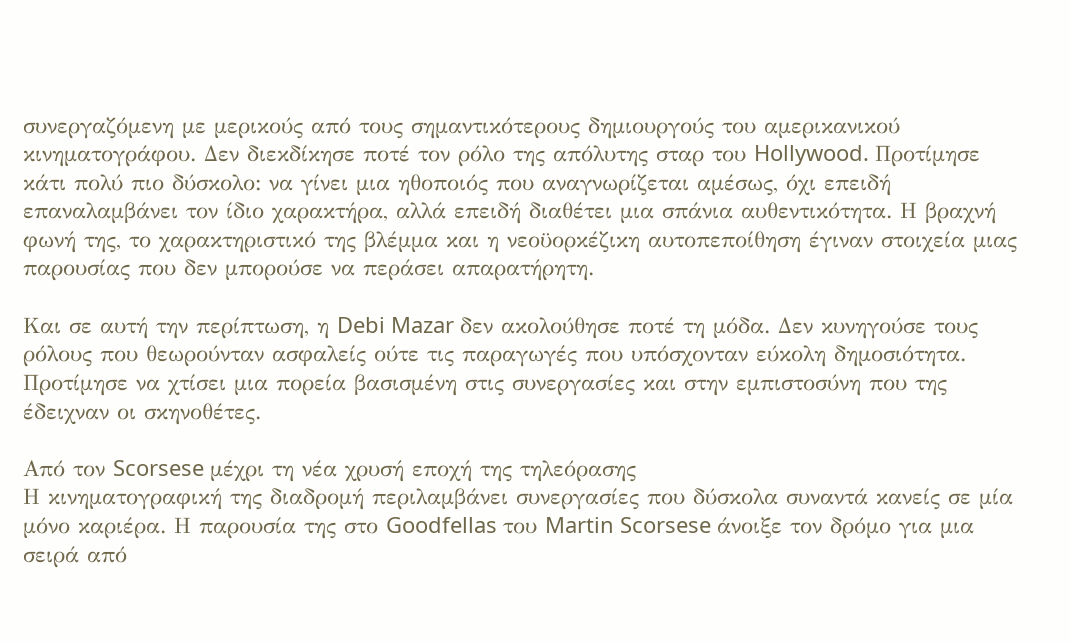συνεργαζόμενη με μερικούς από τους σημαντικότερους δημιουργούς του αμερικανικού κινηματογράφου. Δεν διεκδίκησε ποτέ τον ρόλο της απόλυτης σταρ του Hollywood. Προτίμησε κάτι πολύ πιο δύσκολο: να γίνει μια ηθοποιός που αναγνωρίζεται αμέσως, όχι επειδή επαναλαμβάνει τον ίδιο χαρακτήρα, αλλά επειδή διαθέτει μια σπάνια αυθεντικότητα. Η βραχνή φωνή της, το χαρακτηριστικό της βλέμμα και η νεοϋορκέζικη αυτοπεποίθηση έγιναν στοιχεία μιας παρουσίας που δεν μπορούσε να περάσει απαρατήρητη.

Και σε αυτή την περίπτωση, η Debi Mazar δεν ακολούθησε ποτέ τη μόδα. Δεν κυνηγούσε τους ρόλους που θεωρούνταν ασφαλείς ούτε τις παραγωγές που υπόσχονταν εύκολη δημοσιότητα. Προτίμησε να χτίσει μια πορεία βασισμένη στις συνεργασίες και στην εμπιστοσύνη που της έδειχναν οι σκηνοθέτες.

Από τον Scorsese μέχρι τη νέα χρυσή εποχή της τηλεόρασης
Η κινηματογραφική της διαδρομή περιλαμβάνει συνεργασίες που δύσκολα συναντά κανείς σε μία μόνο καριέρα. Η παρουσία της στο Goodfellas του Martin Scorsese άνοιξε τον δρόμο για μια σειρά από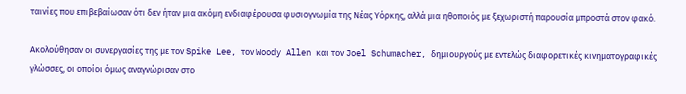ταινίες που επιβεβαίωσαν ότι δεν ήταν μια ακόμη ενδιαφέρουσα φυσιογνωμία της Νέας Υόρκης, αλλά μια ηθοποιός με ξεχωριστή παρουσία μπροστά στον φακό.

Ακολούθησαν οι συνεργασίες της με τον Spike Lee, τον Woody Allen και τον Joel Schumacher, δημιουργούς με εντελώς διαφορετικές κινηματογραφικές γλώσσες, οι οποίοι όμως αναγνώρισαν στο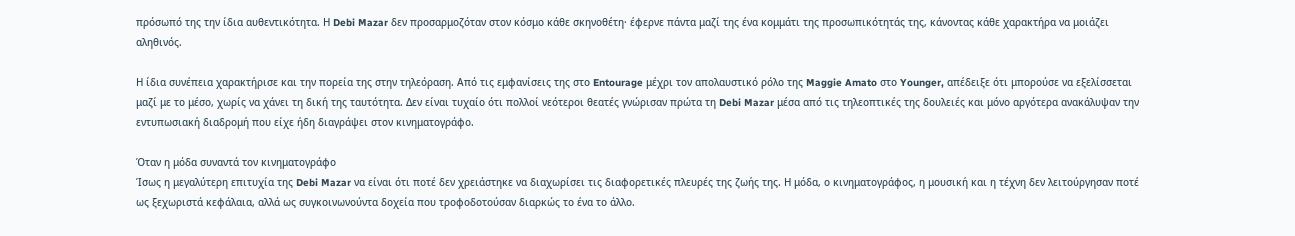πρόσωπό της την ίδια αυθεντικότητα. Η Debi Mazar δεν προσαρμοζόταν στον κόσμο κάθε σκηνοθέτη· έφερνε πάντα μαζί της ένα κομμάτι της προσωπικότητάς της, κάνοντας κάθε χαρακτήρα να μοιάζει αληθινός.

Η ίδια συνέπεια χαρακτήρισε και την πορεία της στην τηλεόραση. Από τις εμφανίσεις της στο Entourage μέχρι τον απολαυστικό ρόλο της Maggie Amato στο Younger, απέδειξε ότι μπορούσε να εξελίσσεται μαζί με το μέσο, χωρίς να χάνει τη δική της ταυτότητα. Δεν είναι τυχαίο ότι πολλοί νεότεροι θεατές γνώρισαν πρώτα τη Debi Mazar μέσα από τις τηλεοπτικές της δουλειές και μόνο αργότερα ανακάλυψαν την εντυπωσιακή διαδρομή που είχε ήδη διαγράψει στον κινηματογράφο.

Όταν η μόδα συναντά τον κινηματογράφο
Ίσως η μεγαλύτερη επιτυχία της Debi Mazar να είναι ότι ποτέ δεν χρειάστηκε να διαχωρίσει τις διαφορετικές πλευρές της ζωής της. Η μόδα, ο κινηματογράφος, η μουσική και η τέχνη δεν λειτούργησαν ποτέ ως ξεχωριστά κεφάλαια, αλλά ως συγκοινωνούντα δοχεία που τροφοδοτούσαν διαρκώς το ένα το άλλο.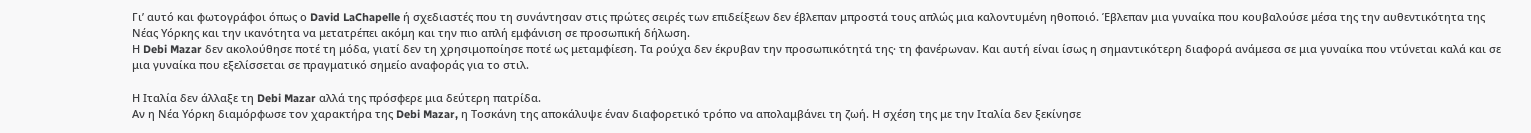Γι’ αυτό και φωτογράφοι όπως ο David LaChapelle ή σχεδιαστές που τη συνάντησαν στις πρώτες σειρές των επιδείξεων δεν έβλεπαν μπροστά τους απλώς μια καλοντυμένη ηθοποιό. Έβλεπαν μια γυναίκα που κουβαλούσε μέσα της την αυθεντικότητα της Νέας Υόρκης και την ικανότητα να μετατρέπει ακόμη και την πιο απλή εμφάνιση σε προσωπική δήλωση.
Η Debi Mazar δεν ακολούθησε ποτέ τη μόδα, γιατί δεν τη χρησιμοποίησε ποτέ ως μεταμφίεση. Τα ρούχα δεν έκρυβαν την προσωπικότητά της· τη φανέρωναν. Και αυτή είναι ίσως η σημαντικότερη διαφορά ανάμεσα σε μια γυναίκα που ντύνεται καλά και σε μια γυναίκα που εξελίσσεται σε πραγματικό σημείο αναφοράς για το στιλ.

Η Ιταλία δεν άλλαξε τη Debi Mazar αλλά της πρόσφερε μια δεύτερη πατρίδα.
Αν η Νέα Υόρκη διαμόρφωσε τον χαρακτήρα της Debi Mazar, η Τοσκάνη της αποκάλυψε έναν διαφορετικό τρόπο να απολαμβάνει τη ζωή. Η σχέση της με την Ιταλία δεν ξεκίνησε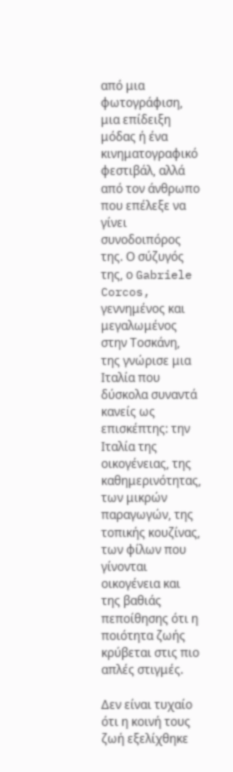από μια φωτογράφιση, μια επίδειξη μόδας ή ένα κινηματογραφικό φεστιβάλ, αλλά από τον άνθρωπο που επέλεξε να γίνει συνοδοιπόρος της. Ο σύζυγός της, ο Gabriele Corcos, γεννημένος και μεγαλωμένος στην Τοσκάνη, της γνώρισε μια Ιταλία που δύσκολα συναντά κανείς ως επισκέπτης: την Ιταλία της οικογένειας, της καθημερινότητας, των μικρών παραγωγών, της τοπικής κουζίνας, των φίλων που γίνονται οικογένεια και της βαθιάς πεποίθησης ότι η ποιότητα ζωής κρύβεται στις πιο απλές στιγμές.

Δεν είναι τυχαίο ότι η κοινή τους ζωή εξελίχθηκε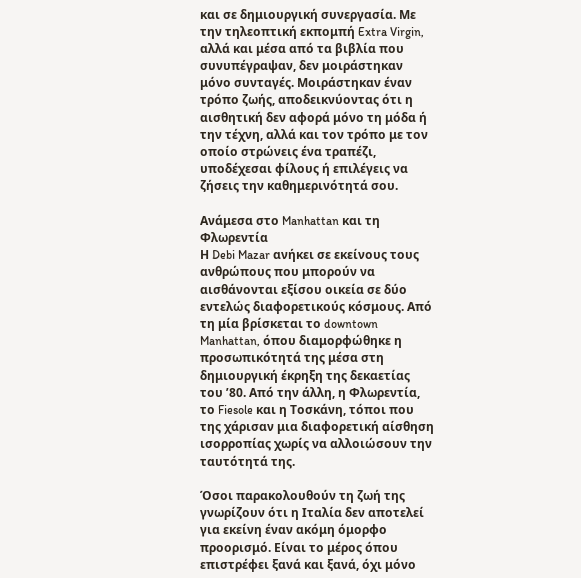και σε δημιουργική συνεργασία. Με την τηλεοπτική εκπομπή Extra Virgin, αλλά και μέσα από τα βιβλία που συνυπέγραψαν, δεν μοιράστηκαν μόνο συνταγές. Μοιράστηκαν έναν τρόπο ζωής, αποδεικνύοντας ότι η αισθητική δεν αφορά μόνο τη μόδα ή την τέχνη, αλλά και τον τρόπο με τον οποίο στρώνεις ένα τραπέζι, υποδέχεσαι φίλους ή επιλέγεις να ζήσεις την καθημερινότητά σου.

Ανάμεσα στο Manhattan και τη Φλωρεντία
Η Debi Mazar ανήκει σε εκείνους τους ανθρώπους που μπορούν να αισθάνονται εξίσου οικεία σε δύο εντελώς διαφορετικούς κόσμους. Από τη μία βρίσκεται το downtown Manhattan, όπου διαμορφώθηκε η προσωπικότητά της μέσα στη δημιουργική έκρηξη της δεκαετίας του ’80. Από την άλλη, η Φλωρεντία, το Fiesole και η Τοσκάνη, τόποι που της χάρισαν μια διαφορετική αίσθηση ισορροπίας χωρίς να αλλοιώσουν την ταυτότητά της.

Όσοι παρακολουθούν τη ζωή της γνωρίζουν ότι η Ιταλία δεν αποτελεί για εκείνη έναν ακόμη όμορφο προορισμό. Είναι το μέρος όπου επιστρέφει ξανά και ξανά, όχι μόνο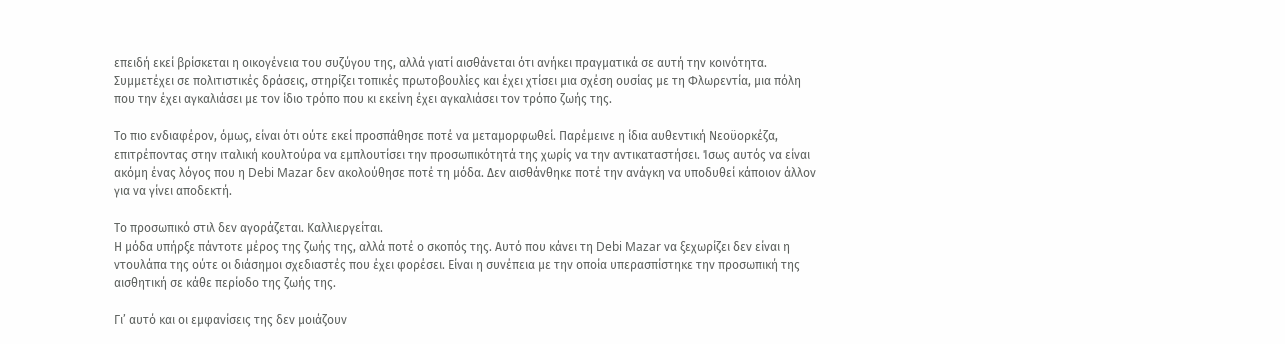επειδή εκεί βρίσκεται η οικογένεια του συζύγου της, αλλά γιατί αισθάνεται ότι ανήκει πραγματικά σε αυτή την κοινότητα. Συμμετέχει σε πολιτιστικές δράσεις, στηρίζει τοπικές πρωτοβουλίες και έχει χτίσει μια σχέση ουσίας με τη Φλωρεντία, μια πόλη που την έχει αγκαλιάσει με τον ίδιο τρόπο που κι εκείνη έχει αγκαλιάσει τον τρόπο ζωής της.

Το πιο ενδιαφέρον, όμως, είναι ότι ούτε εκεί προσπάθησε ποτέ να μεταμορφωθεί. Παρέμεινε η ίδια αυθεντική Νεοϋορκέζα, επιτρέποντας στην ιταλική κουλτούρα να εμπλουτίσει την προσωπικότητά της χωρίς να την αντικαταστήσει. Ίσως αυτός να είναι ακόμη ένας λόγος που η Debi Mazar δεν ακολούθησε ποτέ τη μόδα. Δεν αισθάνθηκε ποτέ την ανάγκη να υποδυθεί κάποιον άλλον για να γίνει αποδεκτή.

Το προσωπικό στιλ δεν αγοράζεται. Καλλιεργείται.
Η μόδα υπήρξε πάντοτε μέρος της ζωής της, αλλά ποτέ ο σκοπός της. Αυτό που κάνει τη Debi Mazar να ξεχωρίζει δεν είναι η ντουλάπα της ούτε οι διάσημοι σχεδιαστές που έχει φορέσει. Είναι η συνέπεια με την οποία υπερασπίστηκε την προσωπική της αισθητική σε κάθε περίοδο της ζωής της.

Γι’ αυτό και οι εμφανίσεις της δεν μοιάζουν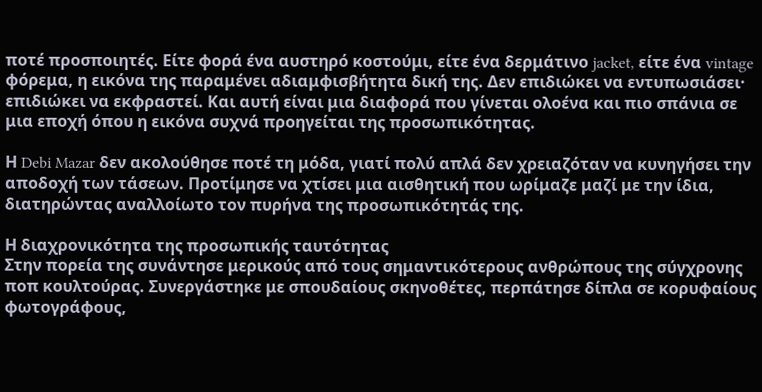ποτέ προσποιητές. Είτε φορά ένα αυστηρό κοστούμι, είτε ένα δερμάτινο jacket, είτε ένα vintage φόρεμα, η εικόνα της παραμένει αδιαμφισβήτητα δική της. Δεν επιδιώκει να εντυπωσιάσει· επιδιώκει να εκφραστεί. Και αυτή είναι μια διαφορά που γίνεται ολοένα και πιο σπάνια σε μια εποχή όπου η εικόνα συχνά προηγείται της προσωπικότητας.

Η Debi Mazar δεν ακολούθησε ποτέ τη μόδα, γιατί πολύ απλά δεν χρειαζόταν να κυνηγήσει την αποδοχή των τάσεων. Προτίμησε να χτίσει μια αισθητική που ωρίμαζε μαζί με την ίδια, διατηρώντας αναλλοίωτο τον πυρήνα της προσωπικότητάς της.

Η διαχρονικότητα της προσωπικής ταυτότητας
Στην πορεία της συνάντησε μερικούς από τους σημαντικότερους ανθρώπους της σύγχρονης ποπ κουλτούρας. Συνεργάστηκε με σπουδαίους σκηνοθέτες, περπάτησε δίπλα σε κορυφαίους φωτογράφους,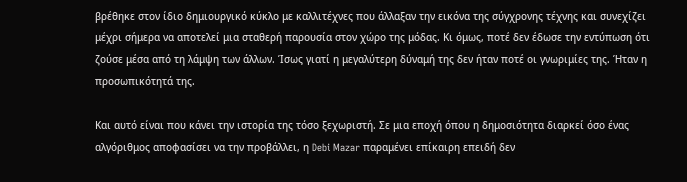βρέθηκε στον ίδιο δημιουργικό κύκλο με καλλιτέχνες που άλλαξαν την εικόνα της σύγχρονης τέχνης και συνεχίζει μέχρι σήμερα να αποτελεί μια σταθερή παρουσία στον χώρο της μόδας. Κι όμως, ποτέ δεν έδωσε την εντύπωση ότι ζούσε μέσα από τη λάμψη των άλλων. Ίσως γιατί η μεγαλύτερη δύναμή της δεν ήταν ποτέ οι γνωριμίες της. Ήταν η προσωπικότητά της.

Και αυτό είναι που κάνει την ιστορία της τόσο ξεχωριστή. Σε μια εποχή όπου η δημοσιότητα διαρκεί όσο ένας αλγόριθμος αποφασίσει να την προβάλλει, η Debi Mazar παραμένει επίκαιρη επειδή δεν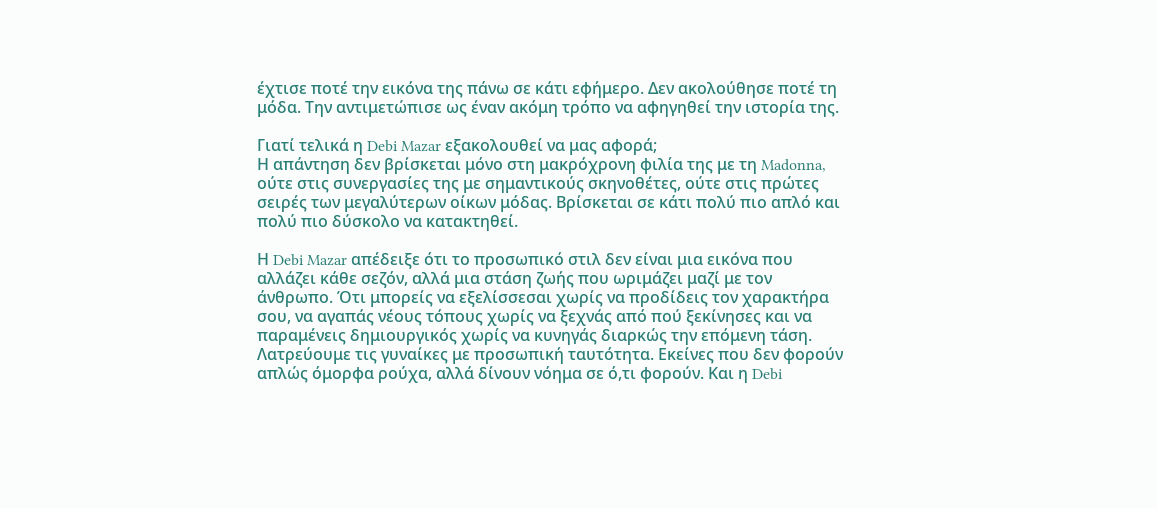έχτισε ποτέ την εικόνα της πάνω σε κάτι εφήμερο. Δεν ακολούθησε ποτέ τη μόδα. Την αντιμετώπισε ως έναν ακόμη τρόπο να αφηγηθεί την ιστορία της.

Γιατί τελικά η Debi Mazar εξακολουθεί να μας αφορά;
Η απάντηση δεν βρίσκεται μόνο στη μακρόχρονη φιλία της με τη Madonna, ούτε στις συνεργασίες της με σημαντικούς σκηνοθέτες, ούτε στις πρώτες σειρές των μεγαλύτερων οίκων μόδας. Βρίσκεται σε κάτι πολύ πιο απλό και πολύ πιο δύσκολο να κατακτηθεί.

Η Debi Mazar απέδειξε ότι το προσωπικό στιλ δεν είναι μια εικόνα που αλλάζει κάθε σεζόν, αλλά μια στάση ζωής που ωριμάζει μαζί με τον άνθρωπο. Ότι μπορείς να εξελίσσεσαι χωρίς να προδίδεις τον χαρακτήρα σου, να αγαπάς νέους τόπους χωρίς να ξεχνάς από πού ξεκίνησες και να παραμένεις δημιουργικός χωρίς να κυνηγάς διαρκώς την επόμενη τάση.
Λατρεύουμε τις γυναίκες με προσωπική ταυτότητα. Εκείνες που δεν φορούν απλώς όμορφα ρούχα, αλλά δίνουν νόημα σε ό,τι φορούν. Και η Debi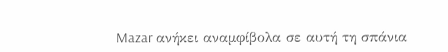Mazar ανήκει αναμφίβολα σε αυτή τη σπάνια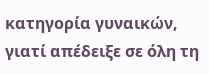κατηγορία γυναικών, γιατί απέδειξε σε όλη τη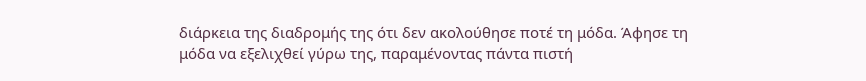διάρκεια της διαδρομής της ότι δεν ακολούθησε ποτέ τη μόδα. Άφησε τη μόδα να εξελιχθεί γύρω της, παραμένοντας πάντα πιστή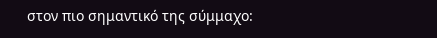στον πιο σημαντικό της σύμμαχο: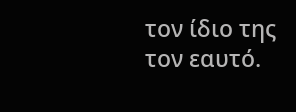τον ίδιο της τον εαυτό.